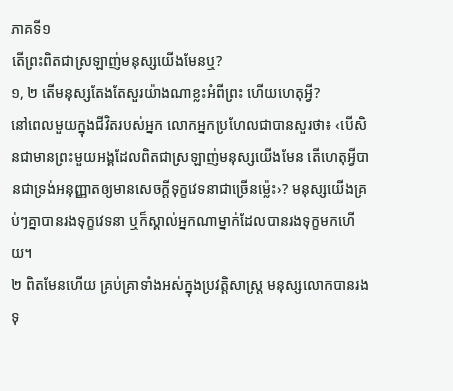ភាគទី១
តើព្រះពិតជាស្រឡាញ់មនុស្សយើងមែនឬ?
១, ២ តើមនុស្សតែងតែសួរយ៉ាងណាខ្លះអំពីព្រះ ហើយហេតុអ្វី?
នៅពេលមួយក្នុងជីវិតរបស់អ្នក លោកអ្នកប្រហែលជាបានសួរថា៖ ‹បើសិនជាមានព្រះមួយអង្គដែលពិតជាស្រឡាញ់មនុស្សយើងមែន តើហេតុអ្វីបានជាទ្រង់អនុញ្ញាតឲ្យមានសេចក្ដីទុក្ខវេទនាជាច្រើនម្ល៉េះ›? មនុស្សយើងគ្រប់ៗគ្នាបានរងទុក្ខវេទនា ឬក៏ស្គាល់អ្នកណាម្នាក់ដែលបានរងទុក្ខមកហើយ។
២ ពិតមែនហើយ គ្រប់គ្រាទាំងអស់ក្នុងប្រវត្ដិសាស្ត្រ មនុស្សលោកបានរងទុ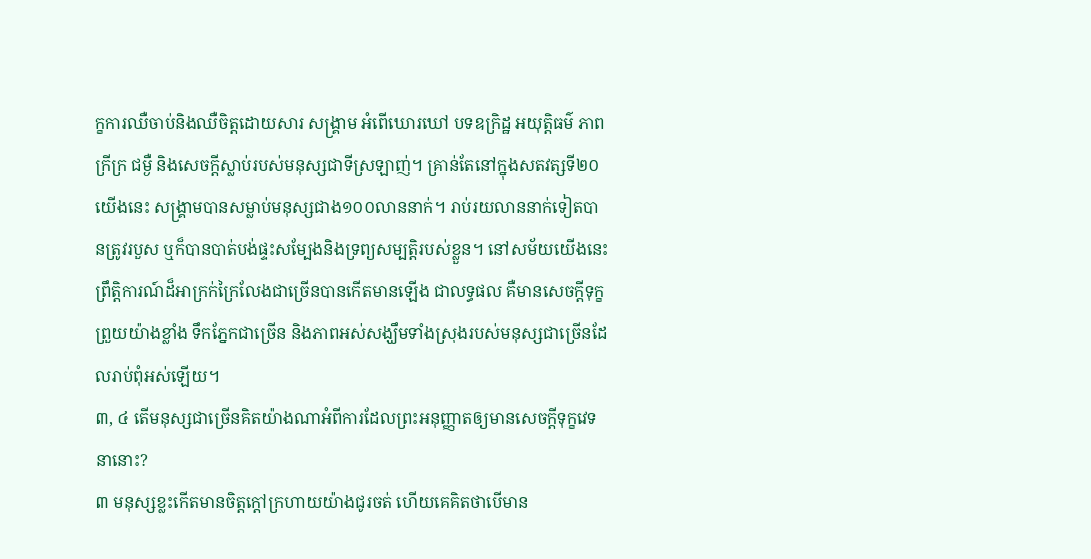ក្ខការឈឺចាប់និងឈឺចិត្តដោយសារ សង្គ្រាម អំពើឃោរឃៅ បទឧក្រិដ្ឋ អយុត្ដិធម៌ ភាពក្រីក្រ ជម្ងឺ និងសេចក្ដីស្លាប់របស់មនុស្សជាទីស្រឡាញ់។ គ្រាន់តែនៅក្នុងសតវត្សទី២០យើងនេះ សង្គ្រាមបានសម្លាប់មនុស្សជាង១០០លាននាក់។ រាប់រយលាននាក់ទៀតបានត្រូវរបួស ឬក៏បានបាត់បង់ផ្ទះសម្បែងនិងទ្រព្យសម្បត្ដិរបស់ខ្លួន។ នៅសម័យយើងនេះ ព្រឹត្ដិការណ៍ដ៏អាក្រក់ក្រៃលែងជាច្រើនបានកើតមានឡើង ជាលទ្ធផល គឺមានសេចក្ដីទុក្ខព្រួយយ៉ាងខ្លាំង ទឹកភ្នែកជាច្រើន និងភាពអស់សង្ឃឹមទាំងស្រុងរបស់មនុស្សជាច្រើនដែលរាប់ពុំអស់ឡើយ។
៣, ៤ តើមនុស្សជាច្រើនគិតយ៉ាងណាអំពីការដែលព្រះអនុញ្ញាតឲ្យមានសេចក្ដីទុក្ខវេទនានោះ?
៣ មនុស្សខ្លះកើតមានចិត្តក្ដៅក្រហាយយ៉ាងជូរចត់ ហើយគេគិតថាបើមាន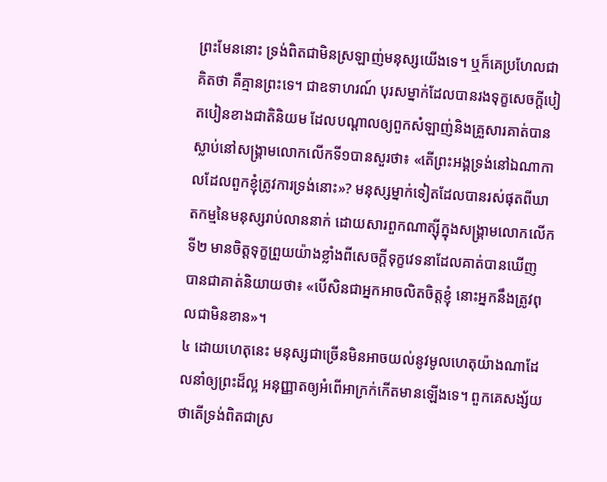ព្រះមែននោះ ទ្រង់ពិតជាមិនស្រឡាញ់មនុស្សយើងទេ។ ឬក៏គេប្រហែលជាគិតថា គឺគ្មានព្រះទេ។ ជាឧទាហរណ៍ បុរសម្នាក់ដែលបានរងទុក្ខសេចក្ដីបៀតបៀនខាងជាតិនិយម ដែលបណ្ដាលឲ្យពួកសំឡាញ់និងគ្រួសារគាត់បានស្លាប់នៅសង្គ្រាមលោកលើកទី១បានសួរថា៖ «តើព្រះអង្គទ្រង់នៅឯណាកាលដែលពួកខ្ញុំត្រូវការទ្រង់នោះ»? មនុស្សម្នាក់ទៀតដែលបានរស់ផុតពីឃាតកម្មនៃមនុស្សរាប់លាននាក់ ដោយសារពួកណាត្ស៊ីក្នុងសង្គ្រាមលោកលើកទី២ មានចិត្តទុក្ខព្រួយយ៉ាងខ្លាំងពីសេចក្ដីទុក្ខវេទនាដែលគាត់បានឃើញ បានជាគាត់និយាយថា៖ «បើសិនជាអ្នកអាចលិតចិត្តខ្ញុំ នោះអ្នកនឹងត្រូវពុលជាមិនខាន»។
៤ ដោយហេតុនេះ មនុស្សជាច្រើនមិនអាចយល់នូវមូលហេតុយ៉ាងណាដែលនាំឲ្យព្រះដ៏ល្អ អនុញ្ញាតឲ្យអំពើអាក្រក់កើតមានឡើងទេ។ ពួកគេសង្ស័យថាតើទ្រង់ពិតជាស្រ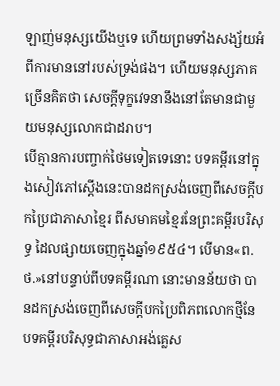ឡាញ់មនុស្សយើងឬទេ ហើយព្រមទាំងសង្ស័យអំពីការមាននៅរបស់ទ្រង់ផង។ ហើយមនុស្សភាគច្រើនគិតថា សេចក្ដីទុក្ខវេទនានឹងនៅតែមានជាមួយមនុស្សលោកជាដរាប។
បើគ្មានការបញ្ចាក់ថៃមទៀតទេនោះ បទគម្ពីរនៅក្នុងសៀវភៅស្តើងនេះបានដកស្រង់ចេញពីសេចក្ដីបកប្រៃជាភាសាខ្មៃរ ពីសមាគមខ្មៃរនែព្រះគម្ពីរបរិសុទ្ធ ដៃលផ្សាយចេញក្នុងឆ្នាំ១៩៥៤។ បើមាន«ព.ថ.»នៅបន្ទាប់ពីបទគម្ពីរណា នោះមានន័យថា បានដកស្រង់ចេញពីសេចក្ដីបកប្រៃពិភពលោកថ្មីនែបទគម្ពីរបរិសុទ្ធជាភាសាអង់គ្លេស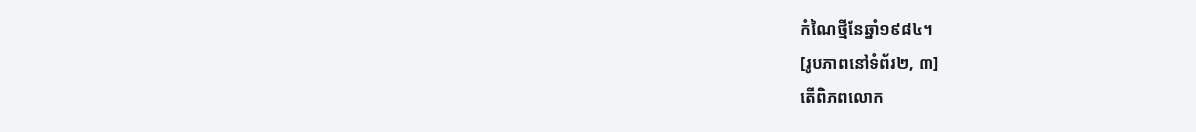កំណៃថ្មីនែឆ្នាំ១៩៨៤។
[រូបភាពនៅទំព័រ២, ៣]
តើពិភពលោក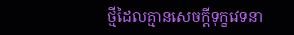ថ្មីដៃលគ្មានសេចក្ដីទុក្ខវេទនា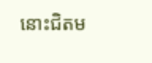នោះជិតម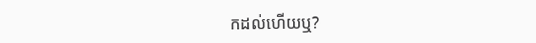កដល់ហើយឬ?